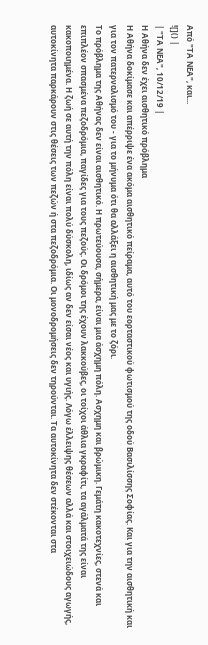Από "ΤΑ ΝΕΑ", και...
![]() |
| "ΤΑ ΝΕΑ", 10/12/19 |
Η Αθήνα δεν έχει αισθητικό πρόβλημα
Η Αθήνα δοκίμασε και απέρριψε ένα ακόμα αισθητικό πείραμα, αυτό του εορταστικού φωτισμού της οδού Βασιλίσσης Σοφίας. Και για την αισθητική και για τον πατερναλισμό του - για το μήνυμα ότι θα αλλάξει η αισθητική μας με το ζόρι.
Το πρόβλημα της Αθήνας δεν είναι αισθητικό. Η πρωτεύουσα, σήμερα, είναι μια άσχημη πόλη. Ασχημη και βρώμικη. Γεμάτη κακοτεχνίες, στενά και επιπλέον σπασμένα πεζοδρόμια, παγίδες για τους πεζούς. Οι δρόμοι της έχουν λακκούβες, οι τοίχοι άθλια γκραφίτι, τα αγάλματά της είναι κακοποιημένα. Η ζωή σε αυτή την πόλη είναι πολύ δύσκολη, ιδίως αν δεν είσαι νέος και υγιής. Λόγω έλλειψης θέσεων αλλά και στοιχειώδους αγωγής, αυτοκίνητα παρκάρουν στις θέσεις των πεζών ή στα πεζοδρόμια. Οι μονοδρομήσεις δεν τηρούνται. Τα αυτοκίνητα δεν στέκονται στα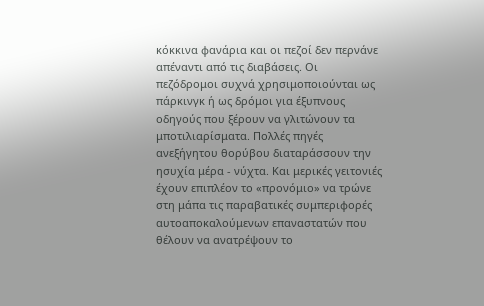κόκκινα φανάρια και οι πεζοί δεν περνάνε απέναντι από τις διαβάσεις. Οι πεζόδρομοι συχνά χρησιμοποιούνται ως πάρκινγκ ή ως δρόμοι για έξυπνους οδηγούς που ξέρουν να γλιτώνουν τα μποτιλιαρίσματα. Πολλές πηγές ανεξήγητου θορύβου διαταράσσουν την ησυχία μέρα - νύχτα. Και μερικές γειτονιές έχουν επιπλέον το «προνόμιο» να τρώνε στη μάπα τις παραβατικές συμπεριφορές αυτοαποκαλούμενων επαναστατών που θέλουν να ανατρέψουν το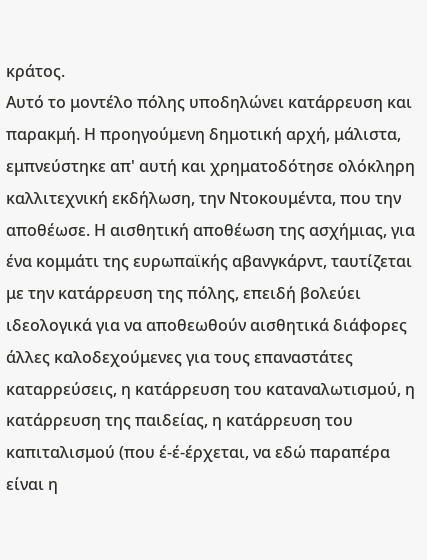κράτος.
Αυτό το μοντέλο πόλης υποδηλώνει κατάρρευση και παρακμή. Η προηγούμενη δημοτική αρχή, μάλιστα, εμπνεύστηκε απ' αυτή και χρηματοδότησε ολόκληρη καλλιτεχνική εκδήλωση, την Ντοκουμέντα, που την αποθέωσε. Η αισθητική αποθέωση της ασχήμιας, για ένα κομμάτι της ευρωπαϊκής αβανγκάρντ, ταυτίζεται με την κατάρρευση της πόλης, επειδή βολεύει ιδεολογικά για να αποθεωθούν αισθητικά διάφορες άλλες καλοδεχούμενες για τους επαναστάτες καταρρεύσεις, η κατάρρευση του καταναλωτισμού, η κατάρρευση της παιδείας, η κατάρρευση του καπιταλισμού (που έ-έ-έρχεται, να εδώ παραπέρα είναι η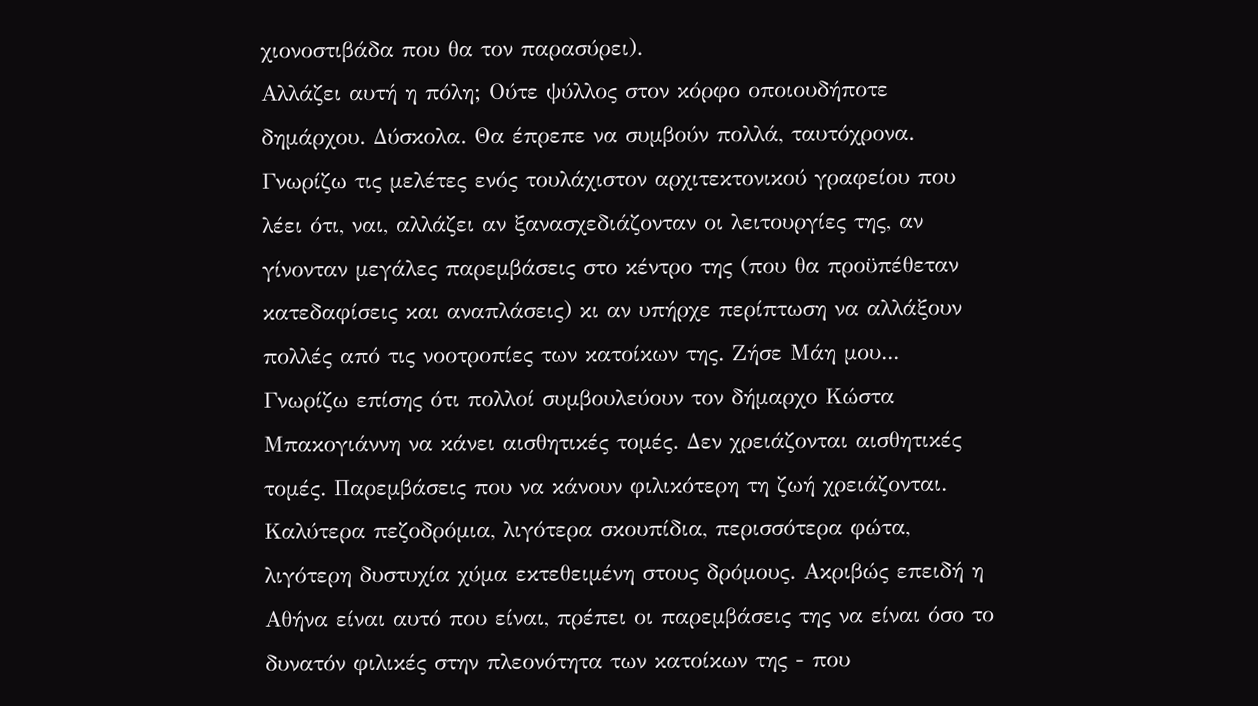χιονοστιβάδα που θα τον παρασύρει).
Αλλάζει αυτή η πόλη; Ούτε ψύλλος στον κόρφο οποιουδήποτε δημάρχου. Δύσκολα. Θα έπρεπε να συμβούν πολλά, ταυτόχρονα. Γνωρίζω τις μελέτες ενός τουλάχιστον αρχιτεκτονικού γραφείου που λέει ότι, ναι, αλλάζει αν ξανασχεδιάζονταν οι λειτουργίες της, αν γίνονταν μεγάλες παρεμβάσεις στο κέντρο της (που θα προϋπέθεταν κατεδαφίσεις και αναπλάσεις) κι αν υπήρχε περίπτωση να αλλάξουν πολλές από τις νοοτροπίες των κατοίκων της. Ζήσε Μάη μου...
Γνωρίζω επίσης ότι πολλοί συμβουλεύουν τον δήμαρχο Κώστα Μπακογιάννη να κάνει αισθητικές τομές. Δεν χρειάζονται αισθητικές τομές. Παρεμβάσεις που να κάνουν φιλικότερη τη ζωή χρειάζονται. Καλύτερα πεζοδρόμια, λιγότερα σκουπίδια, περισσότερα φώτα, λιγότερη δυστυχία χύμα εκτεθειμένη στους δρόμους. Ακριβώς επειδή η Αθήνα είναι αυτό που είναι, πρέπει οι παρεμβάσεις της να είναι όσο το δυνατόν φιλικές στην πλεονότητα των κατοίκων της - που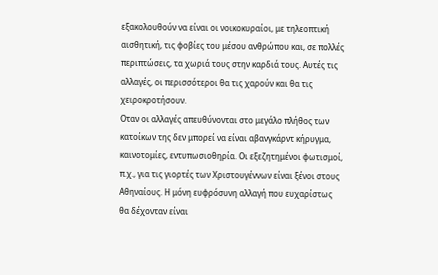εξακολουθούν να είναι οι νοικοκυραίοι, με τηλεοπτική αισθητική, τις φοβίες του μέσου ανθρώπου και, σε πολλές περιπτώσεις, τα χωριά τους στην καρδιά τους. Αυτές τις αλλαγές, οι περισσότεροι θα τις χαρούν και θα τις χειροκροτήσουν.
Οταν οι αλλαγές απευθύνονται στο μεγάλο πλήθος των κατοίκων της δεν μπορεί να είναι αβανγκάρντ κήρυγμα, καινοτομίες, εντυπωσιοθηρία. Οι εξεζητημένοι φωτισμοί, π.χ., για τις γιορτές των Χριστουγέννων είναι ξένοι στους Αθηναίους. Η μόνη ευφρόσυνη αλλαγή που ευχαρίστως θα δέχονταν είναι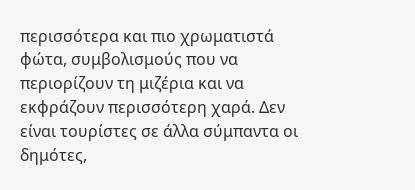περισσότερα και πιο χρωματιστά φώτα, συμβολισμούς που να περιορίζουν τη μιζέρια και να εκφράζουν περισσότερη χαρά. Δεν είναι τουρίστες σε άλλα σύμπαντα οι δημότες,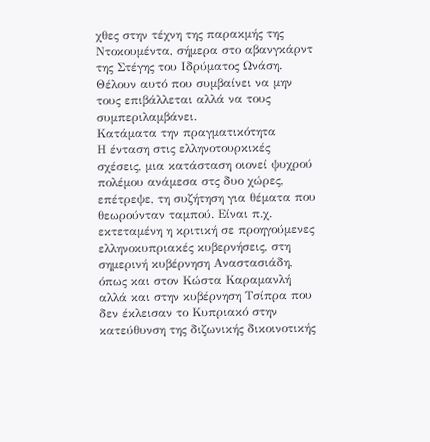χθες στην τέχνη της παρακμής της Ντοκουμέντα, σήμερα στο αβανγκάρντ της Στέγης του Ιδρύματος Ωνάση. Θέλουν αυτό που συμβαίνει να μην τους επιβάλλεται αλλά να τους συμπεριλαμβάνει.
Κατάματα την πραγματικότητα
Η ένταση στις ελληνοτουρκικές σχέσεις, μια κατάσταση οιονεί ψυχρού πολέμου ανάμεσα στς δυο χώρες, επέτρεψε, τη συζήτηση για θέματα που θεωρούνταν ταμπού. Είναι π.χ. εκτεταμένη η κριτική σε προηγούμενες ελληνοκυπριακές κυβερνήσεις, στη σημερινή κυβέρνηση Αναστασιάδη, όπως και στον Κώστα Καραμανλή αλλά και στην κυβέρνηση Τσίπρα που δεν έκλεισαν το Κυπριακό στην κατεύθυνση της διζωνικής δικοινοτικής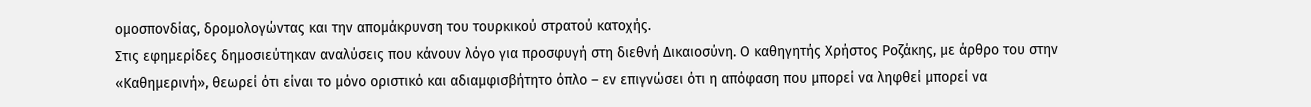ομοσπονδίας, δρομολογώντας και την απομάκρυνση του τουρκικού στρατού κατοχής.
Στις εφημερίδες δημοσιεύτηκαν αναλύσεις που κάνουν λόγο για προσφυγή στη διεθνή Δικαιοσύνη. Ο καθηγητής Χρήστος Ροζάκης, με άρθρο του στην «Καθημερινή», θεωρεί ότι είναι το μόνο οριστικό και αδιαμφισβήτητο όπλο – εν επιγνώσει ότι η απόφαση που μπορεί να ληφθεί μπορεί να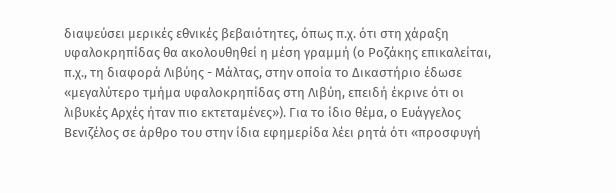διαψεύσει μερικές εθνικές βεβαιότητες, όπως π.χ. ότι στη χάραξη υφαλοκρηπίδας θα ακολουθηθεί η μέση γραμμή (ο Ροζάκης επικαλείται, π.χ., τη διαφορά Λιβύης - Μάλτας, στην οποία το Δικαστήριο έδωσε «μεγαλύτερο τμήμα υφαλοκρηπίδας στη Λιβύη, επειδή έκρινε ότι οι λιβυκές Αρχές ήταν πιο εκτεταμένες»). Για το ίδιο θέμα, ο Ευάγγελος Βενιζέλος σε άρθρο του στην ίδια εφημερίδα λέει ρητά ότι «προσφυγή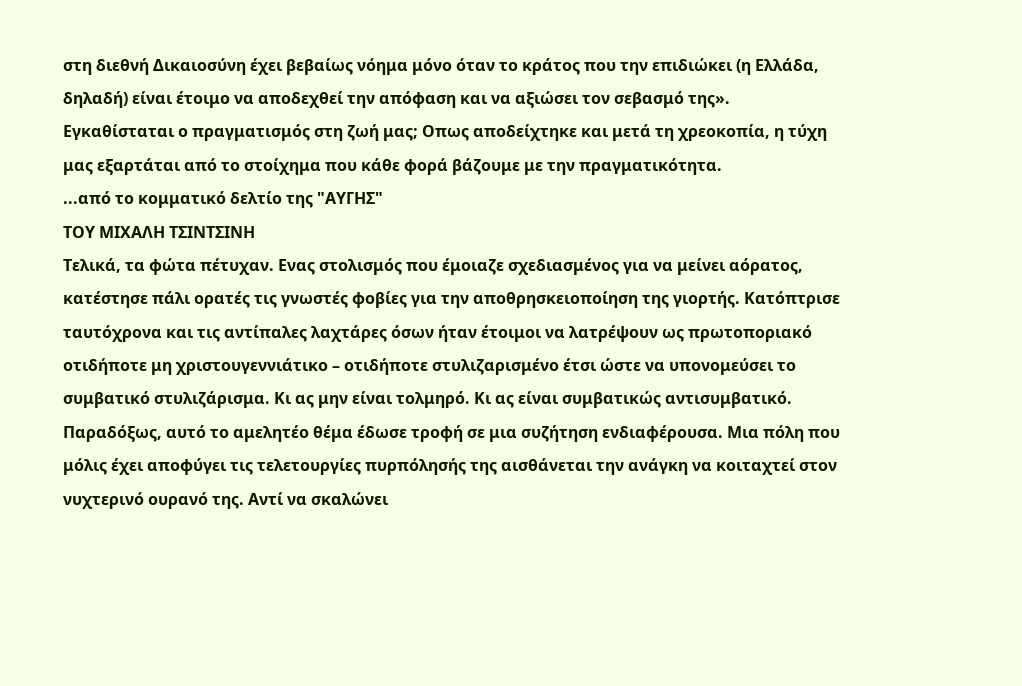στη διεθνή Δικαιοσύνη έχει βεβαίως νόημα μόνο όταν το κράτος που την επιδιώκει (η Ελλάδα, δηλαδή) είναι έτοιμο να αποδεχθεί την απόφαση και να αξιώσει τον σεβασμό της».
Εγκαθίσταται ο πραγματισμός στη ζωή μας; Οπως αποδείχτηκε και μετά τη χρεοκοπία, η τύχη μας εξαρτάται από το στοίχημα που κάθε φορά βάζουμε με την πραγματικότητα.
...από το κομματικό δελτίο της "ΑΥΓΗΣ"
ΤΟΥ ΜΙΧΑΛΗ ΤΣΙΝΤΣΙΝΗ
Τελικά, τα φώτα πέτυχαν. Ενας στολισμός που έμοιαζε σχεδιασμένος για να μείνει αόρατος, κατέστησε πάλι ορατές τις γνωστές φοβίες για την αποθρησκειοποίηση της γιορτής. Κατόπτρισε ταυτόχρονα και τις αντίπαλες λαχτάρες όσων ήταν έτοιμοι να λατρέψουν ως πρωτοποριακό οτιδήποτε μη χριστουγεννιάτικο – οτιδήποτε στυλιζαρισμένο έτσι ώστε να υπονομεύσει το συμβατικό στυλιζάρισμα. Κι ας μην είναι τολμηρό. Κι ας είναι συμβατικώς αντισυμβατικό.
Παραδόξως, αυτό το αμελητέο θέμα έδωσε τροφή σε μια συζήτηση ενδιαφέρουσα. Μια πόλη που μόλις έχει αποφύγει τις τελετουργίες πυρπόλησής της αισθάνεται την ανάγκη να κοιταχτεί στον νυχτερινό ουρανό της. Αντί να σκαλώνει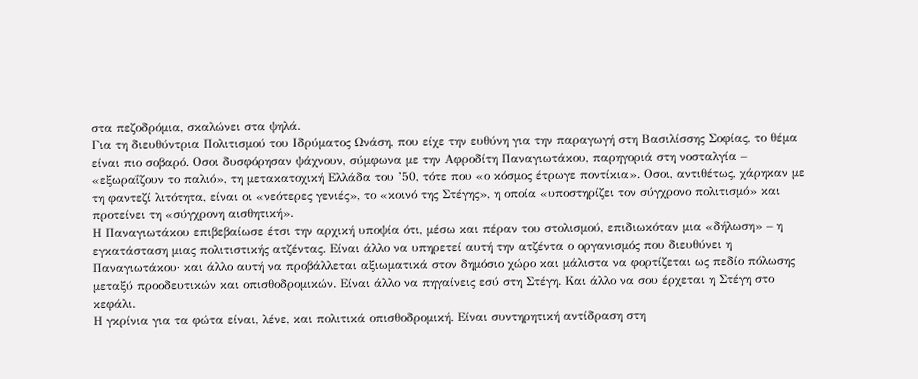στα πεζοδρόμια, σκαλώνει στα ψηλά.
Για τη διευθύντρια Πολιτισμού του Ιδρύματος Ωνάση, που είχε την ευθύνη για την παραγωγή στη Βασιλίσσης Σοφίας, το θέμα είναι πιο σοβαρό. Οσοι δυσφόρησαν ψάχνουν, σύμφωνα με την Αφροδίτη Παναγιωτάκου, παρηγοριά στη νοσταλγία – «εξωραΐζουν το παλιό», τη μετακατοχική Ελλάδα του ’50, τότε που «ο κόσμος έτρωγε ποντίκια». Οσοι, αντιθέτως, χάρηκαν με τη φαντεζί λιτότητα, είναι οι «νεότερες γενιές», το «κοινό της Στέγης», η οποία «υποστηρίζει τον σύγχρονο πολιτισμό» και προτείνει τη «σύγχρονη αισθητική».
Η Παναγιωτάκου επιβεβαίωσε έτσι την αρχική υποψία ότι, μέσω και πέραν του στολισμού, επιδιωκόταν μια «δήλωση» – η εγκατάσταση μιας πολιτιστικής ατζέντας. Είναι άλλο να υπηρετεί αυτή την ατζέντα ο οργανισμός που διευθύνει η Παναγιωτάκου· και άλλο αυτή να προβάλλεται αξιωματικά στον δημόσιο χώρο και μάλιστα να φορτίζεται ως πεδίο πόλωσης μεταξύ προοδευτικών και οπισθοδρομικών. Είναι άλλο να πηγαίνεις εσύ στη Στέγη. Και άλλο να σου έρχεται η Στέγη στο κεφάλι.
Η γκρίνια για τα φώτα είναι, λένε, και πολιτικά οπισθοδρομική. Είναι συντηρητική αντίδραση στη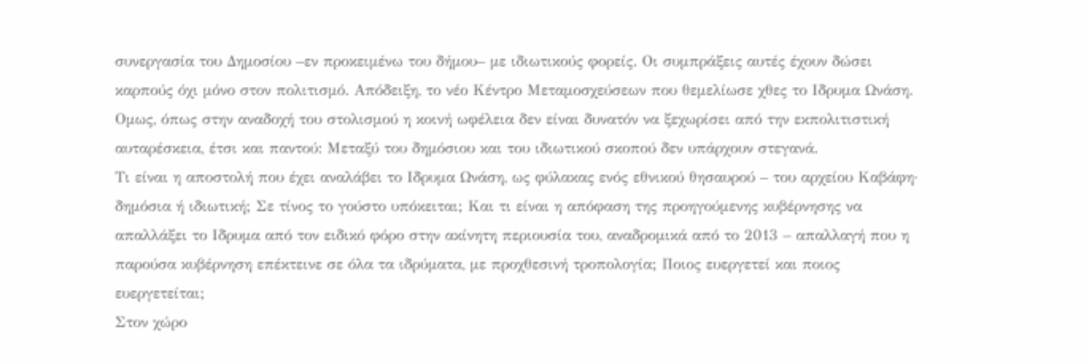συνεργασία του Δημοσίου –εν προκειμένω του δήμου– με ιδιωτικούς φορείς. Οι συμπράξεις αυτές έχουν δώσει καρπούς όχι μόνο στον πολιτισμό. Απόδειξη, το νέο Κέντρο Μεταμοσχεύσεων που θεμελίωσε χθες το Ιδρυμα Ωνάση. Ομως, όπως στην αναδοχή του στολισμού η κοινή ωφέλεια δεν είναι δυνατόν να ξεχωρίσει από την εκπολιτιστική αυταρέσκεια, έτσι και παντού: Μεταξύ του δημόσιου και του ιδιωτικού σκοπού δεν υπάρχουν στεγανά.
Τι είναι η αποστολή που έχει αναλάβει το Ιδρυμα Ωνάση, ως φύλακας ενός εθνικού θησαυρού – του αρχείου Καβάφη· δημόσια ή ιδιωτική; Σε τίνος το γούστο υπόκειται; Και τι είναι η απόφαση της προηγούμενης κυβέρνησης να απαλλάξει το Ιδρυμα από τον ειδικό φόρο στην ακίνητη περιουσία του, αναδρομικά από το 2013 – απαλλαγή που η παρούσα κυβέρνηση επέκτεινε σε όλα τα ιδρύματα, με προχθεσινή τροπολογία; Ποιος ευεργετεί και ποιος ευεργετείται;
Στον χώρο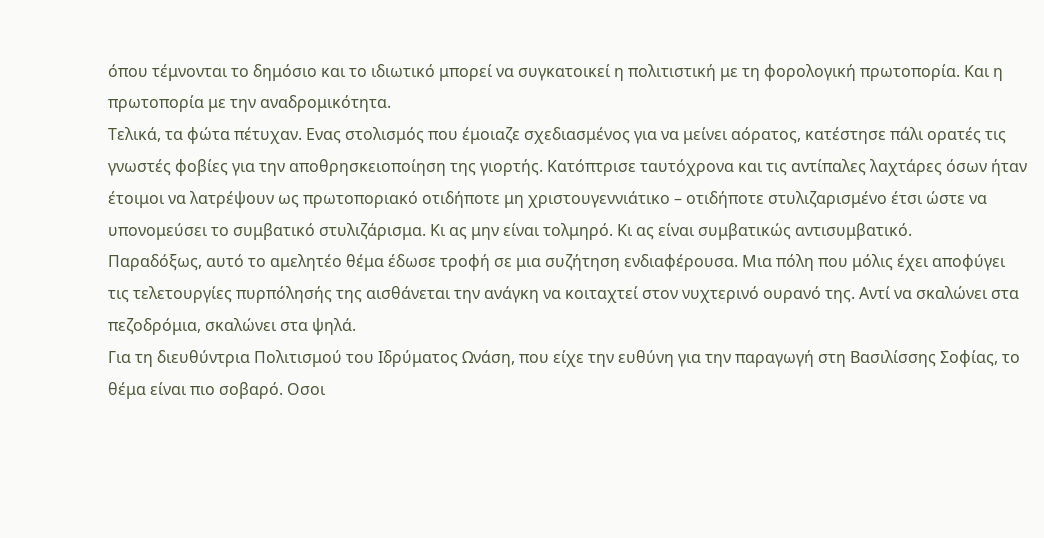όπου τέμνονται το δημόσιο και το ιδιωτικό μπορεί να συγκατοικεί η πολιτιστική με τη φορολογική πρωτοπορία. Και η πρωτοπορία με την αναδρομικότητα.
Τελικά, τα φώτα πέτυχαν. Ενας στολισμός που έμοιαζε σχεδιασμένος για να μείνει αόρατος, κατέστησε πάλι ορατές τις γνωστές φοβίες για την αποθρησκειοποίηση της γιορτής. Κατόπτρισε ταυτόχρονα και τις αντίπαλες λαχτάρες όσων ήταν έτοιμοι να λατρέψουν ως πρωτοποριακό οτιδήποτε μη χριστουγεννιάτικο – οτιδήποτε στυλιζαρισμένο έτσι ώστε να υπονομεύσει το συμβατικό στυλιζάρισμα. Κι ας μην είναι τολμηρό. Κι ας είναι συμβατικώς αντισυμβατικό.
Παραδόξως, αυτό το αμελητέο θέμα έδωσε τροφή σε μια συζήτηση ενδιαφέρουσα. Μια πόλη που μόλις έχει αποφύγει τις τελετουργίες πυρπόλησής της αισθάνεται την ανάγκη να κοιταχτεί στον νυχτερινό ουρανό της. Αντί να σκαλώνει στα πεζοδρόμια, σκαλώνει στα ψηλά.
Για τη διευθύντρια Πολιτισμού του Ιδρύματος Ωνάση, που είχε την ευθύνη για την παραγωγή στη Βασιλίσσης Σοφίας, το θέμα είναι πιο σοβαρό. Οσοι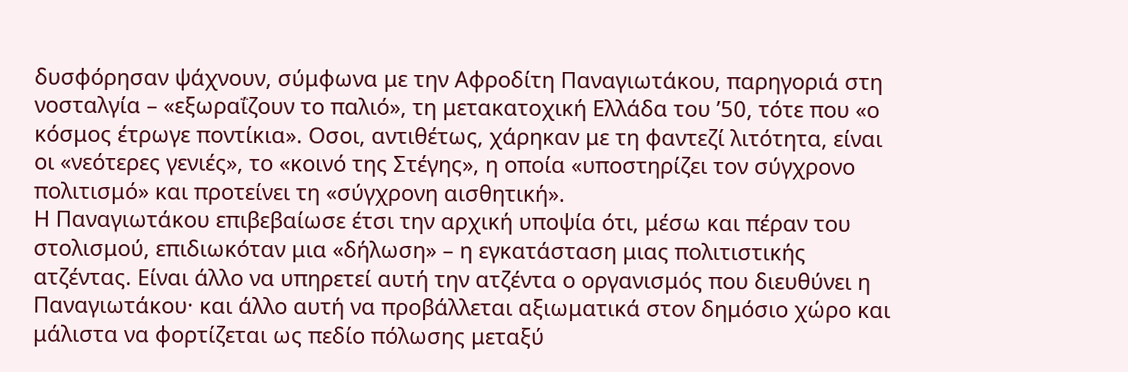δυσφόρησαν ψάχνουν, σύμφωνα με την Αφροδίτη Παναγιωτάκου, παρηγοριά στη νοσταλγία – «εξωραΐζουν το παλιό», τη μετακατοχική Ελλάδα του ’50, τότε που «ο κόσμος έτρωγε ποντίκια». Οσοι, αντιθέτως, χάρηκαν με τη φαντεζί λιτότητα, είναι οι «νεότερες γενιές», το «κοινό της Στέγης», η οποία «υποστηρίζει τον σύγχρονο πολιτισμό» και προτείνει τη «σύγχρονη αισθητική».
Η Παναγιωτάκου επιβεβαίωσε έτσι την αρχική υποψία ότι, μέσω και πέραν του στολισμού, επιδιωκόταν μια «δήλωση» – η εγκατάσταση μιας πολιτιστικής ατζέντας. Είναι άλλο να υπηρετεί αυτή την ατζέντα ο οργανισμός που διευθύνει η Παναγιωτάκου· και άλλο αυτή να προβάλλεται αξιωματικά στον δημόσιο χώρο και μάλιστα να φορτίζεται ως πεδίο πόλωσης μεταξύ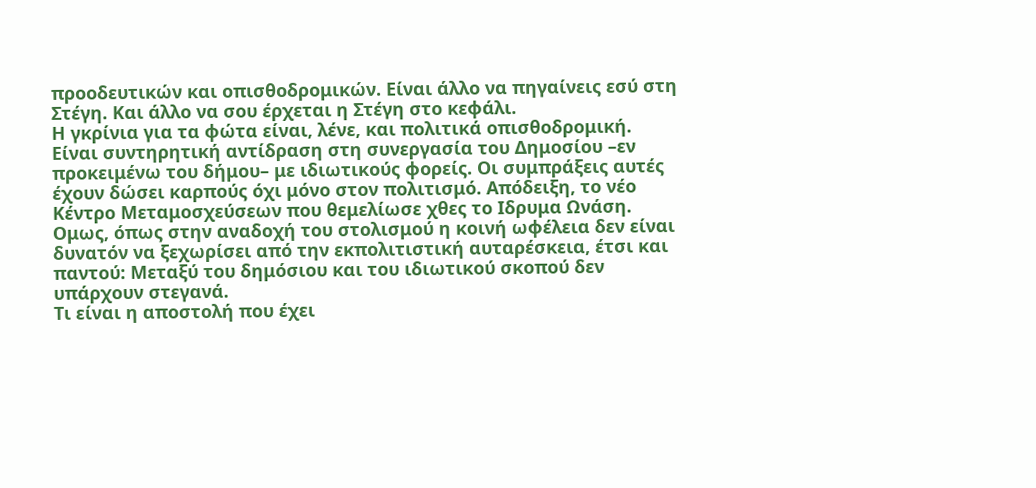προοδευτικών και οπισθοδρομικών. Είναι άλλο να πηγαίνεις εσύ στη Στέγη. Και άλλο να σου έρχεται η Στέγη στο κεφάλι.
Η γκρίνια για τα φώτα είναι, λένε, και πολιτικά οπισθοδρομική. Είναι συντηρητική αντίδραση στη συνεργασία του Δημοσίου –εν προκειμένω του δήμου– με ιδιωτικούς φορείς. Οι συμπράξεις αυτές έχουν δώσει καρπούς όχι μόνο στον πολιτισμό. Απόδειξη, το νέο Κέντρο Μεταμοσχεύσεων που θεμελίωσε χθες το Ιδρυμα Ωνάση. Ομως, όπως στην αναδοχή του στολισμού η κοινή ωφέλεια δεν είναι δυνατόν να ξεχωρίσει από την εκπολιτιστική αυταρέσκεια, έτσι και παντού: Μεταξύ του δημόσιου και του ιδιωτικού σκοπού δεν υπάρχουν στεγανά.
Τι είναι η αποστολή που έχει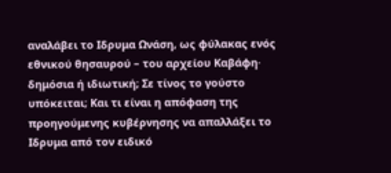αναλάβει το Ιδρυμα Ωνάση, ως φύλακας ενός εθνικού θησαυρού – του αρχείου Καβάφη· δημόσια ή ιδιωτική; Σε τίνος το γούστο υπόκειται; Και τι είναι η απόφαση της προηγούμενης κυβέρνησης να απαλλάξει το Ιδρυμα από τον ειδικό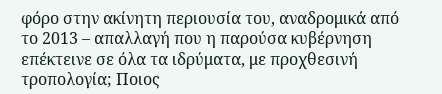φόρο στην ακίνητη περιουσία του, αναδρομικά από το 2013 – απαλλαγή που η παρούσα κυβέρνηση επέκτεινε σε όλα τα ιδρύματα, με προχθεσινή τροπολογία; Ποιος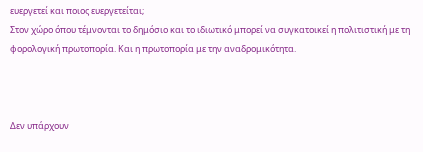ευεργετεί και ποιος ευεργετείται;
Στον χώρο όπου τέμνονται το δημόσιο και το ιδιωτικό μπορεί να συγκατοικεί η πολιτιστική με τη φορολογική πρωτοπορία. Και η πρωτοπορία με την αναδρομικότητα.



Δεν υπάρχουν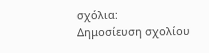σχόλια:
Δημοσίευση σχολίου